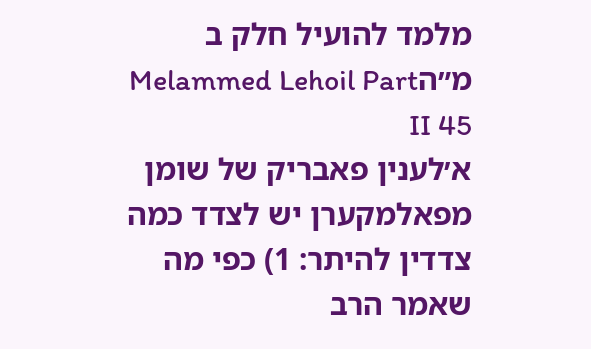מלמד להועיל חלק ב מ״הMelammed Lehoil Part II 45
א׳לענין פאבריק של שומן מפאלמקערן יש לצדד כמה צדדין להיתר: 1) כפי מה שאמר הרב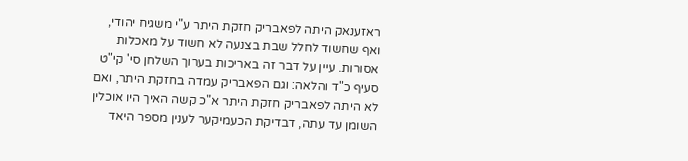ראזענאק היתה לפאבריק חזקת היתר ע"י משגיח יהודי, ואף שחשוד לחלל שבת בצנעה לא חשוד על מאכלות אסורות. עיין על דבר זה באריכות בערוך השלחן סי' קי"ט סעיף כ"ד והלאה: וגם הפאבריק עמדה בחזקת היתר, ואם לא היתה לפאבריק חזקת היתר א"כ קשה האיך היו אוכלין השומן עד עתה, דבדיקת הכעמיקער לענין מספר היאד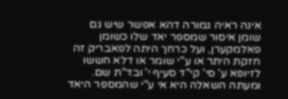אינה ראיה גמורה דהא אפשר שיש גם שומן איסור שמספר יאד שלו כשומן פאלמקערן, ועל כרחך היתה לפאבריק זה חזקת היתר או ע"י שומר או דלא חששו לזיופא ע' סי' קי"ד סעיף י' ובד"ת שם. ומעתה השאלה היא אי ע"י שהמספר היאד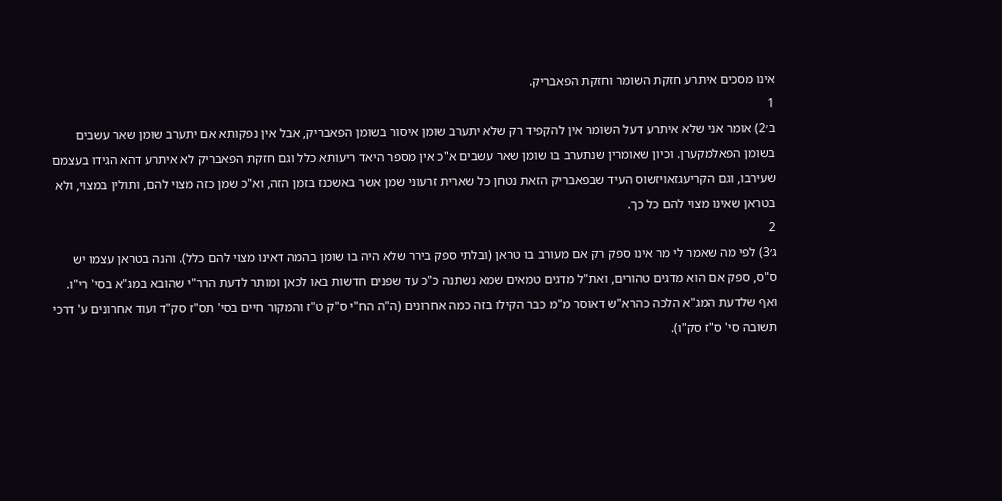אינו מסכים איתרע חזקת השומר וחזקת הפאבריק.
1
ב׳2) אומר אני שלא איתרע דעל השומר אין להקפיד רק שלא יתערב שומן איסור בשומן הפאבריק, אבל אין נפקותא אם יתערב שומן שאר עשבים בשומן הפאלמקערן. וכיון שאומרין שנתערב בו שומן שאר עשבים א"כ אין מספר היאד ריעותא כלל וגם חזקת הפאבריק לא איתרע דהא הגידו בעצמם שעירבו, וגם הקריעגזאויזשוס העיד שבפאבריק הזאת נטחן כל שארית זרעוני שמן אשר באשכנז בזמן הזה, וא"כ שמן כזה מצוי להם, ותולין במצוי, ולא בטראן שאינו מצוי להם כל כך.
2
ג׳3) לפי מה שאמר לי מר אינו ספק רק אם מעורב בו טראן (ובלתי ספק בירר שלא היה בו שומן בהמה דאינו מצוי להם כלל). והנה בטראן עצמו יש ס"ס, ספק אם הוא מדגים טהורים, ואת"ל מדגים טמאים שמא נשתנה כ"כ עד שפנים חדשות באו לכאן ומותר לדעת הרר"י שהובא במג"א בסי' רי"ו. ואף שלדעת המג"א הלכה כהרא"ש דאוסר מ"מ כבר הקילו בזה כמה אחרונים (ה"ה הח"י ס"ק ט"ז והמקור חיים בסי' תס"ז סק"ד ועוד אחרונים ע' דרכי תשובה סי' ס"ז סק"ו).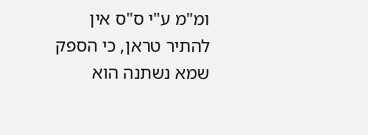ומ"מ ע"י ס"ס אין להתיר טראן, כי הספק שמא נשתנה הוא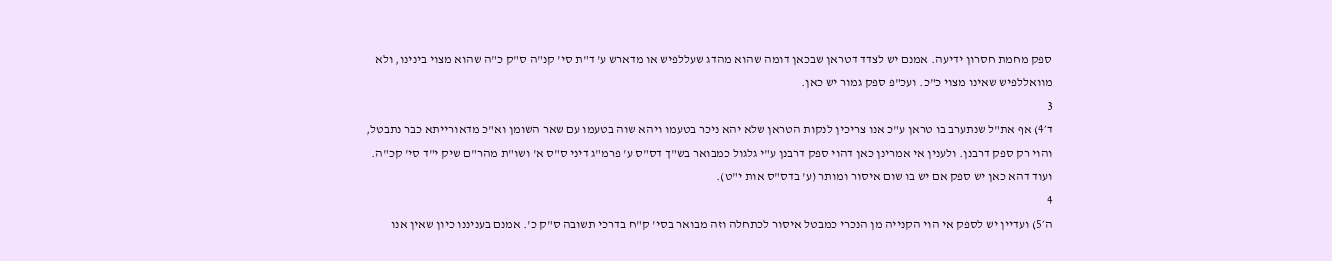ספק מחמת חסרון ידיעה. אמנם יש לצדד דטראן שבכאן דומה שהוא מהדג שעללפיש או מדארש ע' ד"ת סי' קנ"ה ס"ק כ"ה שהוא מצוי בינינו, ולא מוואללפיש שאינו מצוי כ"כ. ועכ"פ ספק גמור יש כאן.
3
ד׳4) אף את"ל שנתערב בו טראן ע"כ אנו צריכין לנקות הטראן שלא יהא ניכר בטעמו ויהא שוה בטעמו עם שאר השומן וא"כ מדאורייתא כבר נתבטל, והוי רק ספק דרבנן. ולענין אי אמרינן כאן דהוי ספק דרבנן ע"י גלגול כמבואר בש"ך דס"ס ע' פרמ"ג דיני ס"ס א' ושו"ת מהר"ם שיק י"ד סי' קכ"ה. ועוד דהא כאן יש ספק אם יש בו שום איסור ומותר (ע' בדס"ס אות י"ט).
4
ה׳5) ועדיין יש לספק אי הוי הקנייה מן הנכרי כמבטל איסור לכתחלה וזה מבואר בסי' ק"ח בדרכי תשובה ס"ק כ'. אמנם בעניננו כיון שאין אנו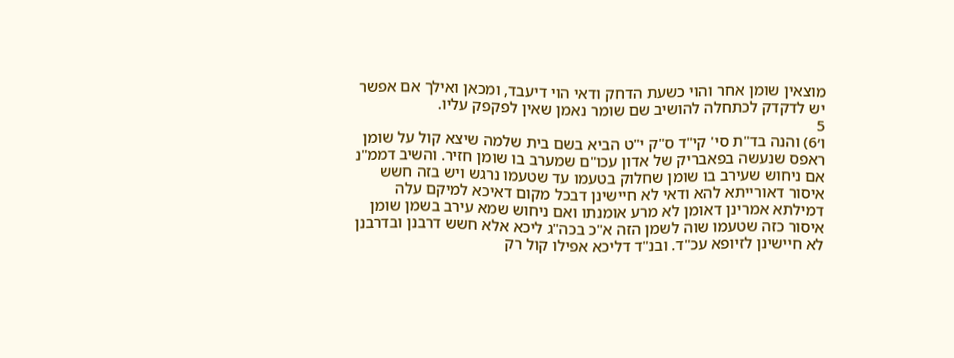מוצאין שומן אחר והוי כשעת הדחק ודאי הוי דיעבד, ומכאן ואילך אם אפשר יש לדקדק לכתחלה להושיב שם שומר נאמן שאין לפקפק עליו.
5
ו׳6) והנה בד"ת סי' קי"ד ס"ק י"ט הביא בשם בית שלמה שיצא קול על שומן ראפס שנעשה בפאבריק של אדון עכו"ם שמערב בו שומן חזיר. והשיב דממ"נ אם ניחוש שעירב בו שומן שחלוק בטעמו עד שטעמו נרגש ויש בזה חשש איסור דאורייתא להא ודאי לא חיישינן דבכל מקום דאיכא למיקם עלה דמילתא אמרינן דאומן לא מרע אומנתו ואם ניחוש שמא עירב בשמן שומן איסור כזה שטעמו שוה לשמן הזה א"כ בכה"ג ליכא אלא חשש דרבנן ובדרבנן לא חיישינן לזיופא עכ"ד. ובנ"ד דליכא אפילו קול רק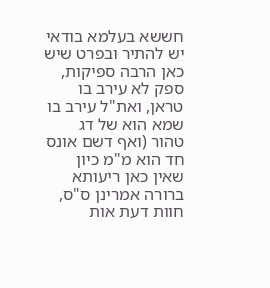חששא בעלמא בודאי יש להתיר ובפרט שיש כאן הרבה ספיקות, ספק לא עירב בו טראן, ואת"ל עירב בו שמא הוא של דג טהור (ואף דשם אונס חד הוא מ"מ כיון שאין כאן ריעותא ברורה אמרינן ס"ס, חוות דעת אות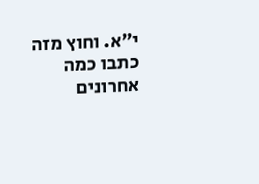י"א. וחוץ מזה כתבו כמה אחרונים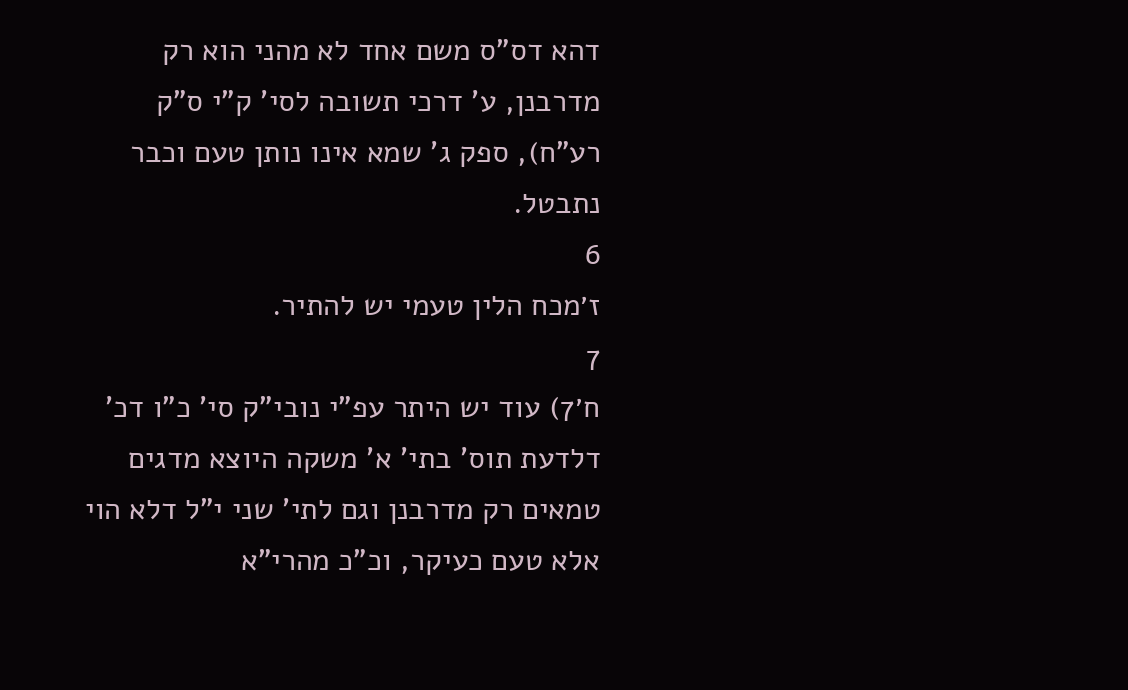דהא דס"ס משם אחד לא מהני הוא רק מדרבנן, ע' דרכי תשובה לסי' ק"י ס"ק רע"ח), ספק ג' שמא אינו נותן טעם וכבר נתבטל.
6
ז׳מכח הלין טעמי יש להתיר.
7
ח׳7) עוד יש היתר עפ"י נובי"ק סי' כ"ו דכ' דלדעת תוס' בתי' א' משקה היוצא מדגים טמאים רק מדרבנן וגם לתי' שני י"ל דלא הוי אלא טעם כעיקר, וכ"כ מהרי"א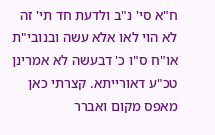ח"א סי' נ"ב ולדעת חד תי' זה לא הוי לאו אלא עשה ובנובי"ת או"ח ס"ו כ' דבעשה לא אמרינן טכ"ע דאורייתא. קצרתי כאן מאפס מקום ואברר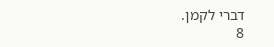דברי לקמן.
8